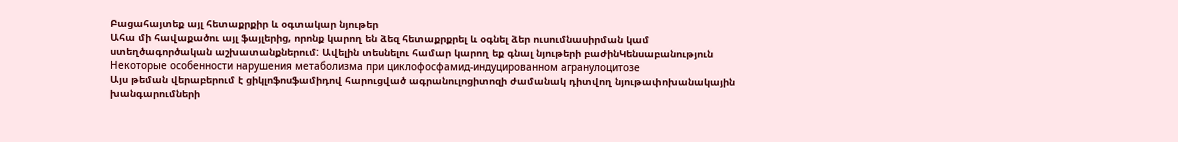Բացահայտեք այլ հետաքրքիր և օգտակար նյութեր
Ահա մի հավաքածու այլ ֆայլերից, որոնք կարող են ձեզ հետաքրքրել և օգնել ձեր ուսումնասիրման կամ ստեղծագործական աշխատանքներում: Ավելին տեսնելու համար կարող եք գնալ նյութերի բաժինԿենսաբանություն
Некоторые особенности нарушения метаболизма при циклофосфамид-индуцированном агранулоцитозе
Այս թեման վերաբերում է ցիկլոֆոսֆամիդով հարուցված ագրանուլոցիտոզի ժամանակ դիտվող նյութափոխանակային խանգարումների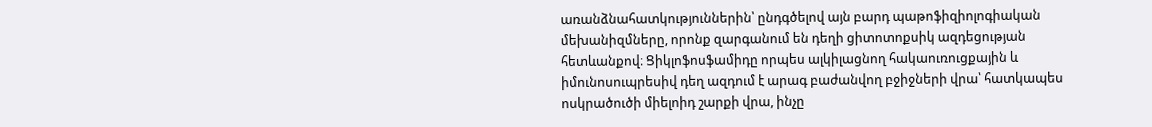առանձնահատկություններին՝ ընդգծելով այն բարդ պաթոֆիզիոլոգիական մեխանիզմները, որոնք զարգանում են դեղի ցիտոտոքսիկ ազդեցության հետևանքով։ Ցիկլոֆոսֆամիդը որպես ալկիլացնող հակաուռուցքային և իմունոսուպրեսիվ դեղ ազդում է արագ բաժանվող բջիջների վրա՝ հատկապես ոսկրածուծի միելոիդ շարքի վրա, ինչը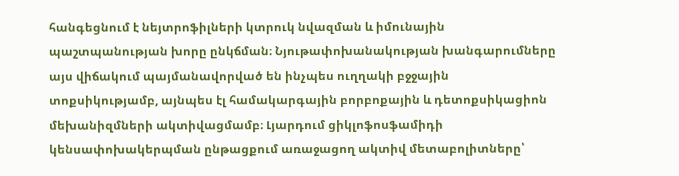հանգեցնում է նեյտրոֆիլների կտրուկ նվազման և իմունային պաշտպանության խորը ընկճման։ Նյութափոխանակության խանգարումները այս վիճակում պայմանավորված են ինչպես ուղղակի բջջային տոքսիկությամբ, այնպես էլ համակարգային բորբոքային և դետոքսիկացիոն մեխանիզմների ակտիվացմամբ։ Լյարդում ցիկլոֆոսֆամիդի կենսափոխակերպման ընթացքում առաջացող ակտիվ մետաբոլիտները՝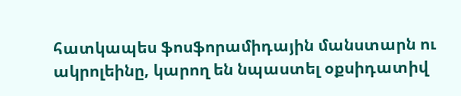հատկապես ֆոսֆորամիդային մանստարն ու ակրոլեինը, կարող են նպաստել օքսիդատիվ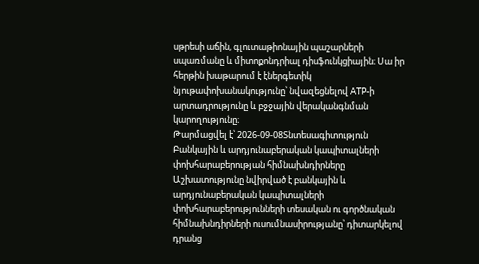սթրեսի աճին, գլուտաթիոնային պաշարների սպառմանը և միտոքոնդրիալ դիսֆունկցիային։ Սա իր հերթին խաթարում է էներգետիկ նյութափոխանակությունը՝ նվազեցնելով ATP-ի արտադրությունը և բջջային վերականգնման կարողությունը։
Թարմացվել է՝ 2026-09-08Տնտեսագիտություն
Բանկային և արդյունաբերական կապիտալների փոխհարաբերության հիմնախնդիրները
Աշխատությունը նվիրված է բանկային և արդյունաբերական կապիտալների փոխհարաբերությունների տեսական ու գործնական հիմնախնդիրների ուսումնասիրությանը՝ դիտարկելով դրանց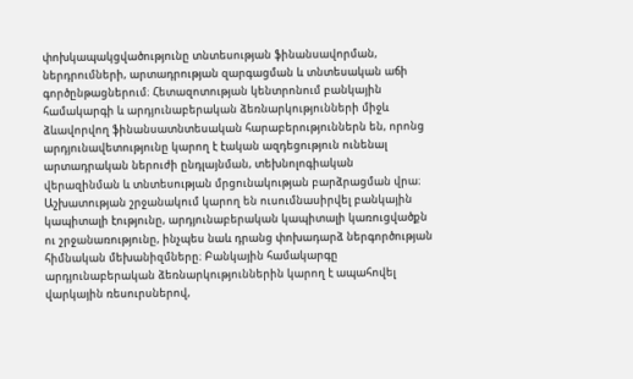փոխկապակցվածությունը տնտեսության ֆինանսավորման, ներդրումների, արտադրության զարգացման և տնտեսական աճի գործընթացներում։ Հետազոտության կենտրոնում բանկային համակարգի և արդյունաբերական ձեռնարկությունների միջև ձևավորվող ֆինանսատնտեսական հարաբերություններն են, որոնց արդյունավետությունը կարող է էական ազդեցություն ունենալ արտադրական ներուժի ընդլայնման, տեխնոլոգիական վերազինման և տնտեսության մրցունակության բարձրացման վրա։ Աշխատության շրջանակում կարող են ուսումնասիրվել բանկային կապիտալի էությունը, արդյունաբերական կապիտալի կառուցվածքն ու շրջանառությունը, ինչպես նաև դրանց փոխադարձ ներգործության հիմնական մեխանիզմները։ Բանկային համակարգը արդյունաբերական ձեռնարկություններին կարող է ապահովել վարկային ռեսուրսներով,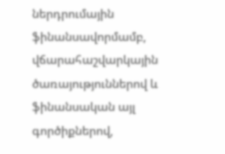ներդրումային ֆինանսավորմամբ, վճարահաշվարկային ծառայություններով և ֆինանսական այլ գործիքներով,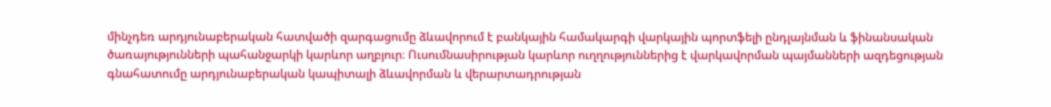մինչդեռ արդյունաբերական հատվածի զարգացումը ձևավորում է բանկային համակարգի վարկային պորտֆելի ընդլայնման և ֆինանսական ծառայությունների պահանջարկի կարևոր աղբյուր։ Ուսումնասիրության կարևոր ուղղություններից է վարկավորման պայմանների ազդեցության գնահատումը արդյունաբերական կապիտալի ձևավորման և վերարտադրության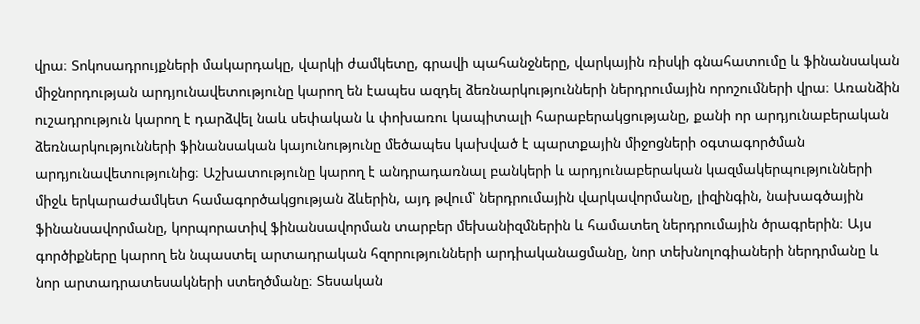վրա։ Տոկոսադրույքների մակարդակը, վարկի ժամկետը, գրավի պահանջները, վարկային ռիսկի գնահատումը և ֆինանսական միջնորդության արդյունավետությունը կարող են էապես ազդել ձեռնարկությունների ներդրումային որոշումների վրա։ Առանձին ուշադրություն կարող է դարձվել նաև սեփական և փոխառու կապիտալի հարաբերակցությանը, քանի որ արդյունաբերական ձեռնարկությունների ֆինանսական կայունությունը մեծապես կախված է պարտքային միջոցների օգտագործման արդյունավետությունից։ Աշխատությունը կարող է անդրադառնալ բանկերի և արդյունաբերական կազմակերպությունների միջև երկարաժամկետ համագործակցության ձևերին, այդ թվում՝ ներդրումային վարկավորմանը, լիզինգին, նախագծային ֆինանսավորմանը, կորպորատիվ ֆինանսավորման տարբեր մեխանիզմներին և համատեղ ներդրումային ծրագրերին։ Այս գործիքները կարող են նպաստել արտադրական հզորությունների արդիականացմանը, նոր տեխնոլոգիաների ներդրմանը և նոր արտադրատեսակների ստեղծմանը։ Տեսական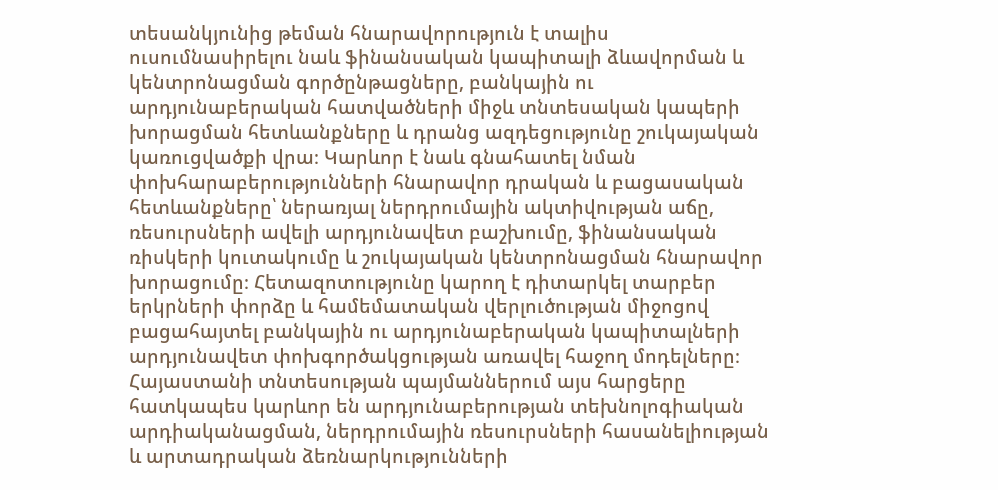տեսանկյունից թեման հնարավորություն է տալիս ուսումնասիրելու նաև ֆինանսական կապիտալի ձևավորման և կենտրոնացման գործընթացները, բանկային ու արդյունաբերական հատվածների միջև տնտեսական կապերի խորացման հետևանքները և դրանց ազդեցությունը շուկայական կառուցվածքի վրա։ Կարևոր է նաև գնահատել նման փոխհարաբերությունների հնարավոր դրական և բացասական հետևանքները՝ ներառյալ ներդրումային ակտիվության աճը, ռեսուրսների ավելի արդյունավետ բաշխումը, ֆինանսական ռիսկերի կուտակումը և շուկայական կենտրոնացման հնարավոր խորացումը։ Հետազոտությունը կարող է դիտարկել տարբեր երկրների փորձը և համեմատական վերլուծության միջոցով բացահայտել բանկային ու արդյունաբերական կապիտալների արդյունավետ փոխգործակցության առավել հաջող մոդելները։ Հայաստանի տնտեսության պայմաններում այս հարցերը հատկապես կարևոր են արդյունաբերության տեխնոլոգիական արդիականացման, ներդրումային ռեսուրսների հասանելիության և արտադրական ձեռնարկությունների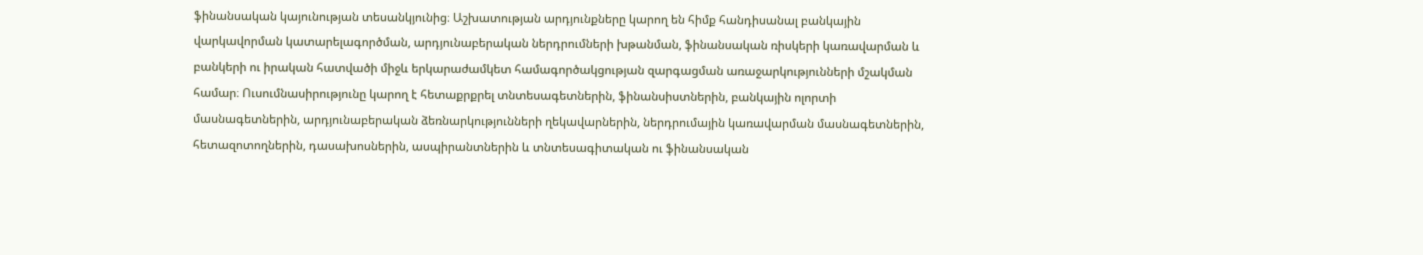ֆինանսական կայունության տեսանկյունից։ Աշխատության արդյունքները կարող են հիմք հանդիսանալ բանկային վարկավորման կատարելագործման, արդյունաբերական ներդրումների խթանման, ֆինանսական ռիսկերի կառավարման և բանկերի ու իրական հատվածի միջև երկարաժամկետ համագործակցության զարգացման առաջարկությունների մշակման համար։ Ուսումնասիրությունը կարող է հետաքրքրել տնտեսագետներին, ֆինանսիստներին, բանկային ոլորտի մասնագետներին, արդյունաբերական ձեռնարկությունների ղեկավարներին, ներդրումային կառավարման մասնագետներին, հետազոտողներին, դասախոսներին, ասպիրանտներին և տնտեսագիտական ու ֆինանսական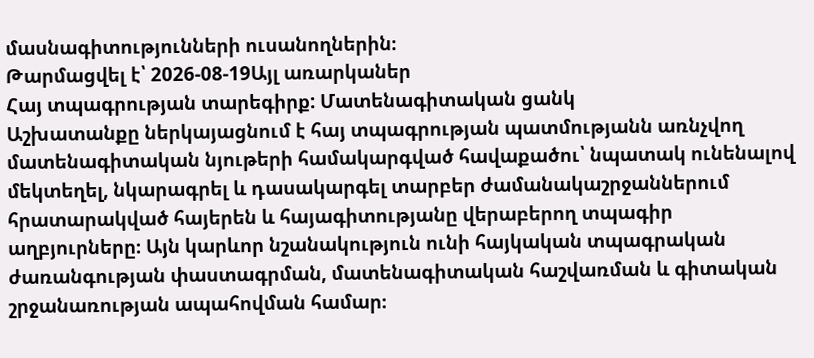մասնագիտությունների ուսանողներին։
Թարմացվել է՝ 2026-08-19Այլ առարկաներ
Հայ տպագրության տարեգիրք: Մատենագիտական ցանկ
Աշխատանքը ներկայացնում է հայ տպագրության պատմությանն առնչվող մատենագիտական նյութերի համակարգված հավաքածու՝ նպատակ ունենալով մեկտեղել, նկարագրել և դասակարգել տարբեր ժամանակաշրջաններում հրատարակված հայերեն և հայագիտությանը վերաբերող տպագիր աղբյուրները։ Այն կարևոր նշանակություն ունի հայկական տպագրական ժառանգության փաստագրման, մատենագիտական հաշվառման և գիտական շրջանառության ապահովման համար։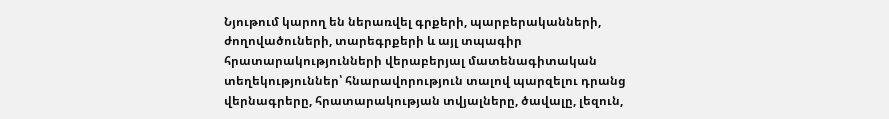Նյութում կարող են ներառվել գրքերի, պարբերականների, ժողովածուների, տարեգրքերի և այլ տպագիր հրատարակությունների վերաբերյալ մատենագիտական տեղեկություններ՝ հնարավորություն տալով պարզելու դրանց վերնագրերը, հրատարակության տվյալները, ծավալը, լեզուն,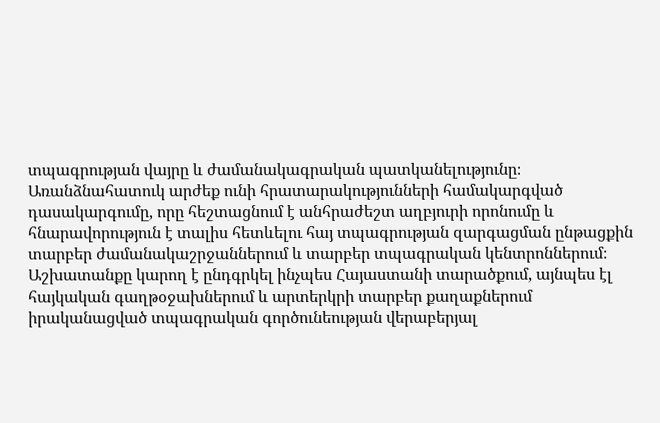տպագրության վայրը և ժամանակագրական պատկանելությունը։ Առանձնահատուկ արժեք ունի հրատարակությունների համակարգված դասակարգումը, որը հեշտացնում է անհրաժեշտ աղբյուրի որոնումը և հնարավորություն է տալիս հետևելու հայ տպագրության զարգացման ընթացքին տարբեր ժամանակաշրջաններում և տարբեր տպագրական կենտրոններում։ Աշխատանքը կարող է ընդգրկել ինչպես Հայաստանի տարածքում, այնպես էլ հայկական գաղթօջախներում և արտերկրի տարբեր քաղաքներում իրականացված տպագրական գործունեության վերաբերյալ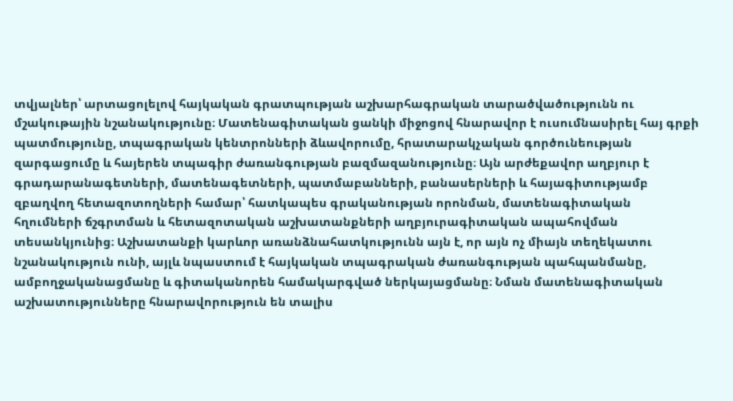տվյալներ՝ արտացոլելով հայկական գրատպության աշխարհագրական տարածվածությունն ու մշակութային նշանակությունը։ Մատենագիտական ցանկի միջոցով հնարավոր է ուսումնասիրել հայ գրքի պատմությունը, տպագրական կենտրոնների ձևավորումը, հրատարակչական գործունեության զարգացումը և հայերեն տպագիր ժառանգության բազմազանությունը։ Այն արժեքավոր աղբյուր է գրադարանագետների, մատենագետների, պատմաբանների, բանասերների և հայագիտությամբ զբաղվող հետազոտողների համար՝ հատկապես գրականության որոնման, մատենագիտական հղումների ճշգրտման և հետազոտական աշխատանքների աղբյուրագիտական ապահովման տեսանկյունից։ Աշխատանքի կարևոր առանձնահատկությունն այն է, որ այն ոչ միայն տեղեկատու նշանակություն ունի, այլև նպաստում է հայկական տպագրական ժառանգության պահպանմանը, ամբողջականացմանը և գիտականորեն համակարգված ներկայացմանը։ Նման մատենագիտական աշխատությունները հնարավորություն են տալիս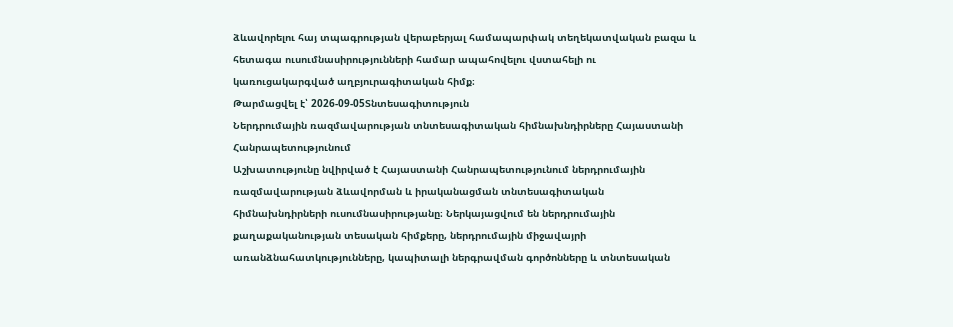ձևավորելու հայ տպագրության վերաբերյալ համապարփակ տեղեկատվական բազա և հետագա ուսումնասիրությունների համար ապահովելու վստահելի ու կառուցակարգված աղբյուրագիտական հիմք։
Թարմացվել է՝ 2026-09-05Տնտեսագիտություն
Ներդրումային ռազմավարության տնտեսագիտական հիմնախնդիրները Հայաստանի Հանրապետությունում
Աշխատությունը նվիրված է Հայաստանի Հանրապետությունում ներդրումային ռազմավարության ձևավորման և իրականացման տնտեսագիտական հիմնախնդիրների ուսումնասիրությանը։ Ներկայացվում են ներդրումային քաղաքականության տեսական հիմքերը, ներդրումային միջավայրի առանձնահատկությունները, կապիտալի ներգրավման գործոնները և տնտեսական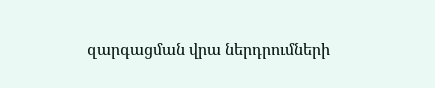զարգացման վրա ներդրումների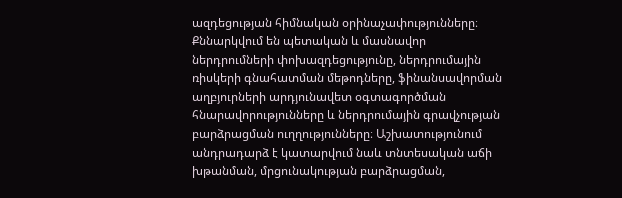ազդեցության հիմնական օրինաչափությունները։ Քննարկվում են պետական և մասնավոր ներդրումների փոխազդեցությունը, ներդրումային ռիսկերի գնահատման մեթոդները, ֆինանսավորման աղբյուրների արդյունավետ օգտագործման հնարավորությունները և ներդրումային գրավչության բարձրացման ուղղությունները։ Աշխատությունում անդրադարձ է կատարվում նաև տնտեսական աճի խթանման, մրցունակության բարձրացման,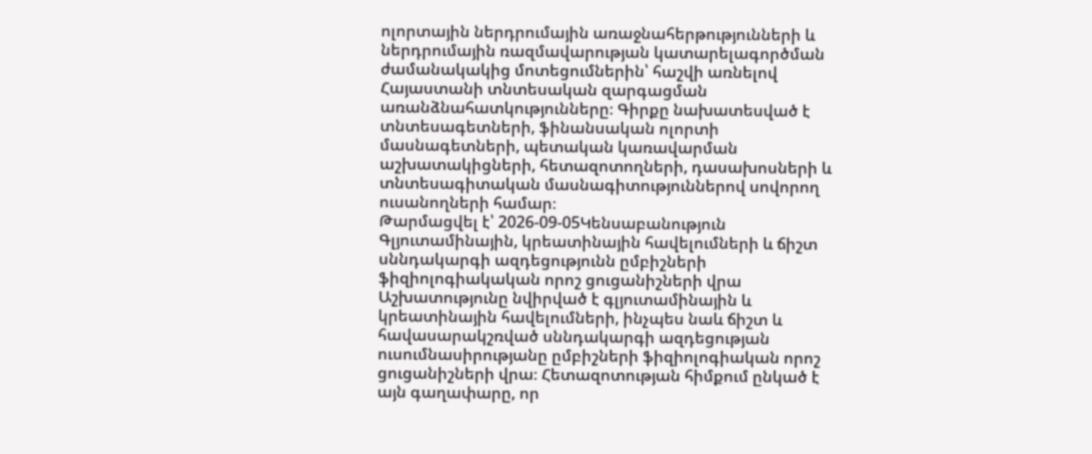ոլորտային ներդրումային առաջնահերթությունների և ներդրումային ռազմավարության կատարելագործման ժամանակակից մոտեցումներին՝ հաշվի առնելով Հայաստանի տնտեսական զարգացման առանձնահատկությունները։ Գիրքը նախատեսված է տնտեսագետների, ֆինանսական ոլորտի մասնագետների, պետական կառավարման աշխատակիցների, հետազոտողների, դասախոսների և տնտեսագիտական մասնագիտություններով սովորող ուսանողների համար։
Թարմացվել է՝ 2026-09-05Կենսաբանություն
Գլյուտամինային, կրեատինային հավելումների և ճիշտ սննդակարգի ազդեցությունն ըմբիշների ֆիզիոլոգիակական որոշ ցուցանիշների վրա
Աշխատությունը նվիրված է գլյուտամինային և կրեատինային հավելումների, ինչպես նաև ճիշտ և հավասարակշռված սննդակարգի ազդեցության ուսումնասիրությանը ըմբիշների ֆիզիոլոգիական որոշ ցուցանիշների վրա։ Հետազոտության հիմքում ընկած է այն գաղափարը, որ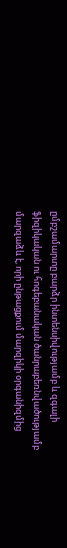ըմբշամարտը բարձր ինտենսիվությամբ և զգալի ֆիզիկական ու հոգեբանական ծանրաբեռնվածությամբ մարզաձև է, որի ընթացքում մարզիկի օրգանիզմից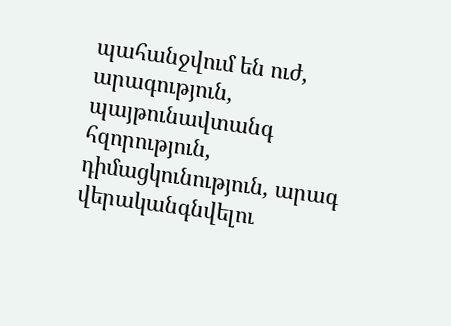պահանջվում են ուժ, արագություն, պայթունավտանգ հզորություն, դիմացկունություն, արագ վերականգնվելու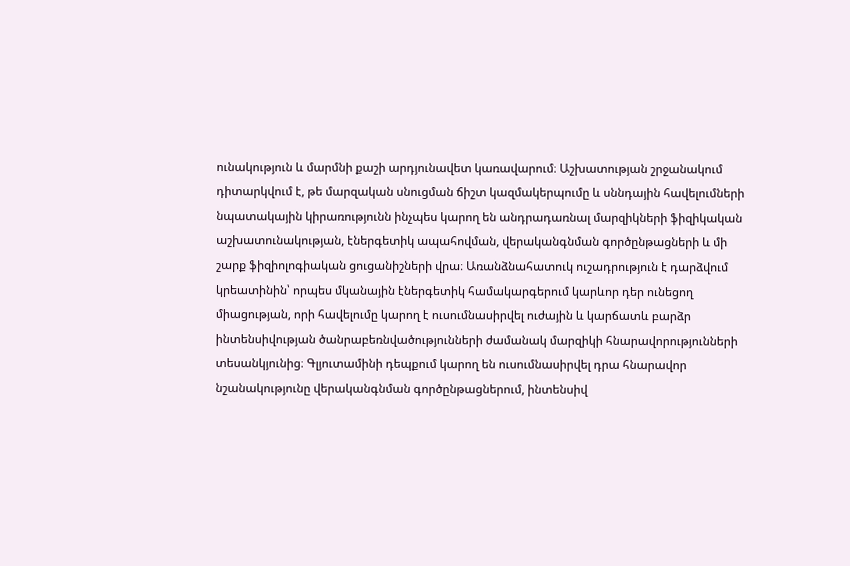ունակություն և մարմնի քաշի արդյունավետ կառավարում։ Աշխատության շրջանակում դիտարկվում է, թե մարզական սնուցման ճիշտ կազմակերպումը և սննդային հավելումների նպատակային կիրառությունն ինչպես կարող են անդրադառնալ մարզիկների ֆիզիկական աշխատունակության, էներգետիկ ապահովման, վերականգնման գործընթացների և մի շարք ֆիզիոլոգիական ցուցանիշների վրա։ Առանձնահատուկ ուշադրություն է դարձվում կրեատինին՝ որպես մկանային էներգետիկ համակարգերում կարևոր դեր ունեցող միացության, որի հավելումը կարող է ուսումնասիրվել ուժային և կարճատև բարձր ինտենսիվության ծանրաբեռնվածությունների ժամանակ մարզիկի հնարավորությունների տեսանկյունից։ Գլյուտամինի դեպքում կարող են ուսումնասիրվել դրա հնարավոր նշանակությունը վերականգնման գործընթացներում, ինտենսիվ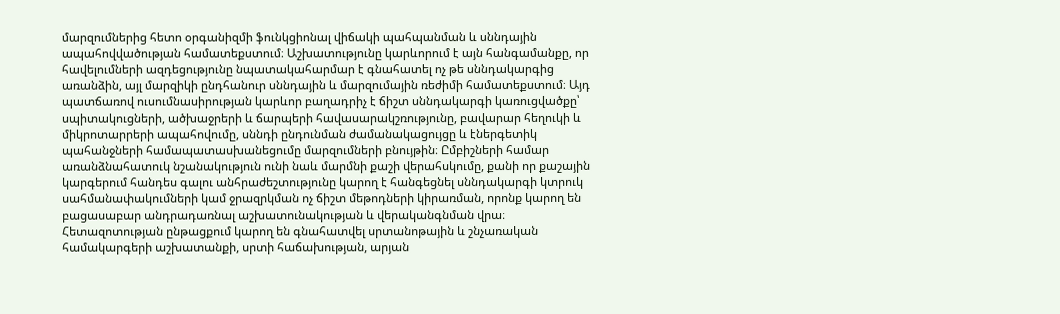մարզումներից հետո օրգանիզմի ֆունկցիոնալ վիճակի պահպանման և սննդային ապահովվածության համատեքստում։ Աշխատությունը կարևորում է այն հանգամանքը, որ հավելումների ազդեցությունը նպատակահարմար է գնահատել ոչ թե սննդակարգից առանձին, այլ մարզիկի ընդհանուր սննդային և մարզումային ռեժիմի համատեքստում։ Այդ պատճառով ուսումնասիրության կարևոր բաղադրիչ է ճիշտ սննդակարգի կառուցվածքը՝ սպիտակուցների, ածխաջրերի և ճարպերի հավասարակշռությունը, բավարար հեղուկի և միկրոտարրերի ապահովումը, սննդի ընդունման ժամանակացույցը և էներգետիկ պահանջների համապատասխանեցումը մարզումների բնույթին։ Ըմբիշների համար առանձնահատուկ նշանակություն ունի նաև մարմնի քաշի վերահսկումը, քանի որ քաշային կարգերում հանդես գալու անհրաժեշտությունը կարող է հանգեցնել սննդակարգի կտրուկ սահմանափակումների կամ ջրազրկման ոչ ճիշտ մեթոդների կիրառման, որոնք կարող են բացասաբար անդրադառնալ աշխատունակության և վերականգնման վրա։ Հետազոտության ընթացքում կարող են գնահատվել սրտանոթային և շնչառական համակարգերի աշխատանքի, սրտի հաճախության, արյան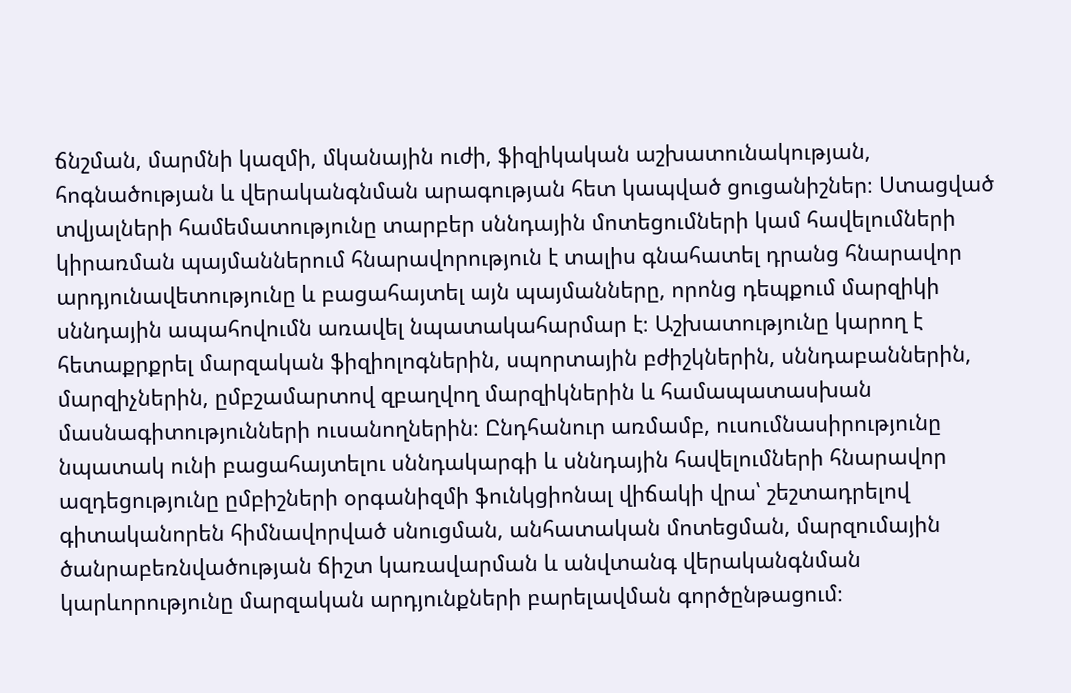ճնշման, մարմնի կազմի, մկանային ուժի, ֆիզիկական աշխատունակության, հոգնածության և վերականգնման արագության հետ կապված ցուցանիշներ։ Ստացված տվյալների համեմատությունը տարբեր սննդային մոտեցումների կամ հավելումների կիրառման պայմաններում հնարավորություն է տալիս գնահատել դրանց հնարավոր արդյունավետությունը և բացահայտել այն պայմանները, որոնց դեպքում մարզիկի սննդային ապահովումն առավել նպատակահարմար է։ Աշխատությունը կարող է հետաքրքրել մարզական ֆիզիոլոգներին, սպորտային բժիշկներին, սննդաբաններին, մարզիչներին, ըմբշամարտով զբաղվող մարզիկներին և համապատասխան մասնագիտությունների ուսանողներին։ Ընդհանուր առմամբ, ուսումնասիրությունը նպատակ ունի բացահայտելու սննդակարգի և սննդային հավելումների հնարավոր ազդեցությունը ըմբիշների օրգանիզմի ֆունկցիոնալ վիճակի վրա՝ շեշտադրելով գիտականորեն հիմնավորված սնուցման, անհատական մոտեցման, մարզումային ծանրաբեռնվածության ճիշտ կառավարման և անվտանգ վերականգնման կարևորությունը մարզական արդյունքների բարելավման գործընթացում։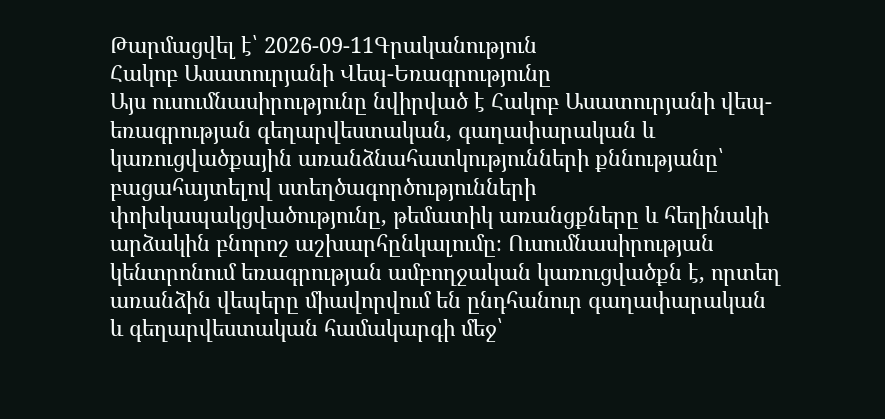Թարմացվել է՝ 2026-09-11Գրականություն
Հակոբ Ասատուրյանի Վեպ-Եռագրությունը
Այս ուսումնասիրությունը նվիրված է Հակոբ Ասատուրյանի վեպ-եռագրության գեղարվեստական, գաղափարական և կառուցվածքային առանձնահատկությունների քննությանը՝ բացահայտելով ստեղծագործությունների փոխկապակցվածությունը, թեմատիկ առանցքները և հեղինակի արձակին բնորոշ աշխարհընկալումը։ Ուսումնասիրության կենտրոնում եռագրության ամբողջական կառուցվածքն է, որտեղ առանձին վեպերը միավորվում են ընդհանուր գաղափարական և գեղարվեստական համակարգի մեջ՝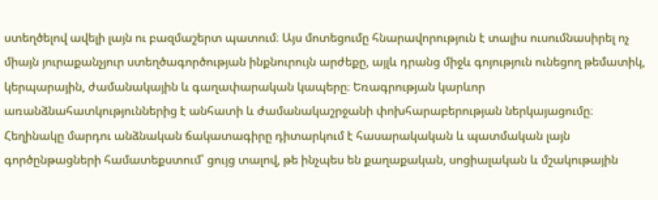ստեղծելով ավելի լայն ու բազմաշերտ պատում։ Այս մոտեցումը հնարավորություն է տալիս ուսումնասիրել ոչ միայն յուրաքանչյուր ստեղծագործության ինքնուրույն արժեքը, այլև դրանց միջև գոյություն ունեցող թեմատիկ, կերպարային, ժամանակային և գաղափարական կապերը։ Եռագրության կարևոր առանձնահատկություններից է անհատի և ժամանակաշրջանի փոխհարաբերության ներկայացումը։ Հեղինակը մարդու անձնական ճակատագիրը դիտարկում է հասարակական և պատմական լայն գործընթացների համատեքստում՝ ցույց տալով, թե ինչպես են քաղաքական, սոցիալական և մշակութային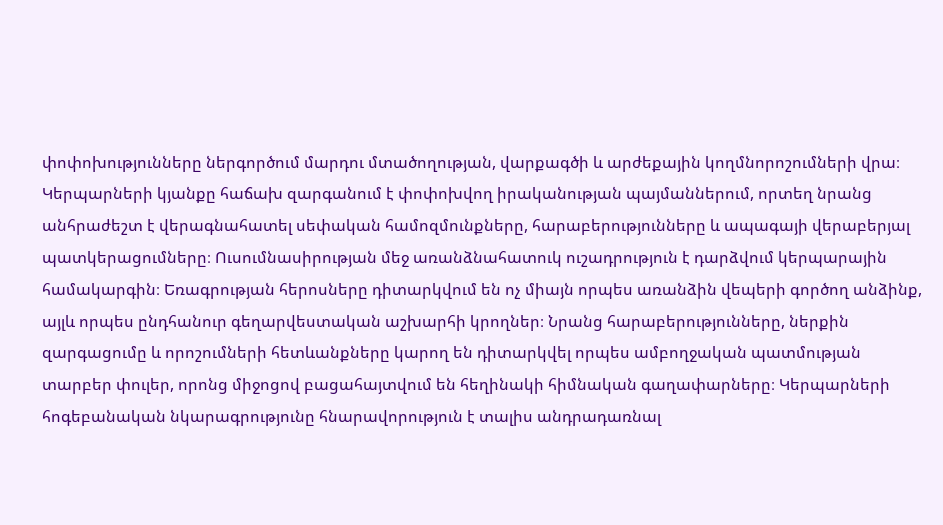փոփոխությունները ներգործում մարդու մտածողության, վարքագծի և արժեքային կողմնորոշումների վրա։ Կերպարների կյանքը հաճախ զարգանում է փոփոխվող իրականության պայմաններում, որտեղ նրանց անհրաժեշտ է վերագնահատել սեփական համոզմունքները, հարաբերությունները և ապագայի վերաբերյալ պատկերացումները։ Ուսումնասիրության մեջ առանձնահատուկ ուշադրություն է դարձվում կերպարային համակարգին։ Եռագրության հերոսները դիտարկվում են ոչ միայն որպես առանձին վեպերի գործող անձինք, այլև որպես ընդհանուր գեղարվեստական աշխարհի կրողներ։ Նրանց հարաբերությունները, ներքին զարգացումը և որոշումների հետևանքները կարող են դիտարկվել որպես ամբողջական պատմության տարբեր փուլեր, որոնց միջոցով բացահայտվում են հեղինակի հիմնական գաղափարները։ Կերպարների հոգեբանական նկարագրությունը հնարավորություն է տալիս անդրադառնալ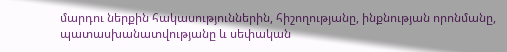մարդու ներքին հակասություններին, հիշողությանը, ինքնության որոնմանը, պատասխանատվությանը և սեփական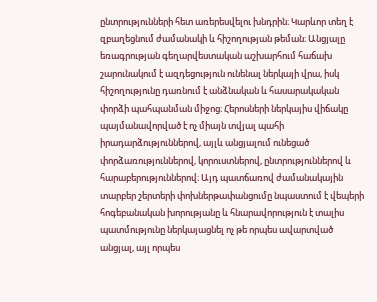ընտրությունների հետ առերեսվելու խնդրին։ Կարևոր տեղ է զբաղեցնում ժամանակի և հիշողության թեման։ Անցյալը եռագրության գեղարվեստական աշխարհում հաճախ շարունակում է ազդեցություն ունենալ ներկայի վրա, իսկ հիշողությունը դառնում է անձնական և հասարակական փորձի պահպանման միջոց։ Հերոսների ներկայիս վիճակը պայմանավորված է ոչ միայն տվյալ պահի իրադարձություններով, այլև անցյալում ունեցած փորձառություններով, կորուստներով, ընտրություններով և հարաբերություններով։ Այդ պատճառով ժամանակային տարբեր շերտերի փոխներթափանցումը նպաստում է վեպերի հոգեբանական խորությանը և հնարավորություն է տալիս պատմությունը ներկայացնել ոչ թե որպես ավարտված անցյալ, այլ որպես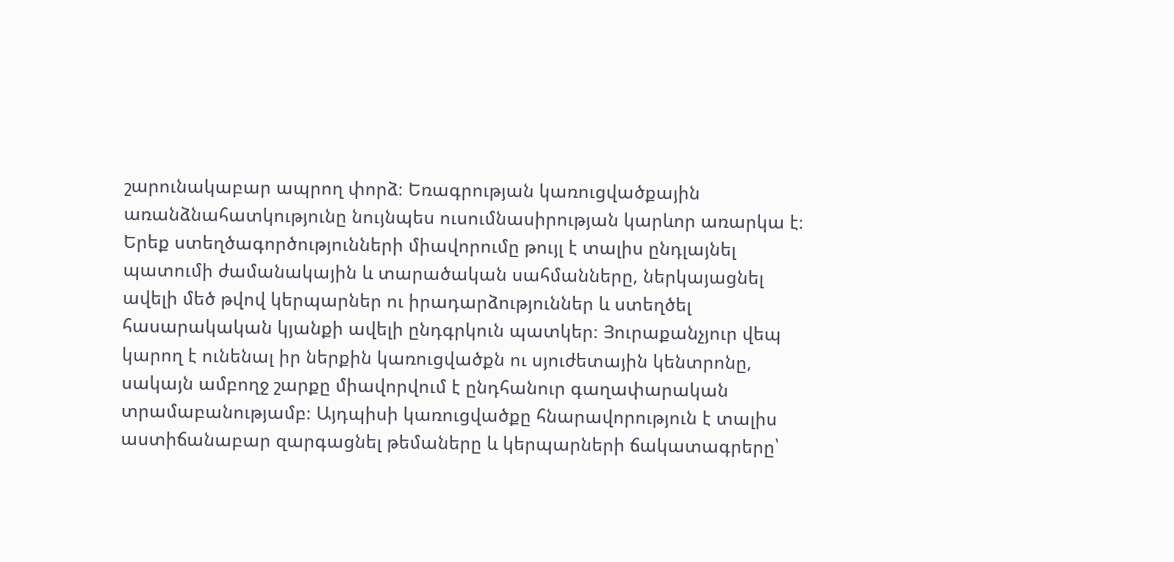շարունակաբար ապրող փորձ։ Եռագրության կառուցվածքային առանձնահատկությունը նույնպես ուսումնասիրության կարևոր առարկա է։ Երեք ստեղծագործությունների միավորումը թույլ է տալիս ընդլայնել պատումի ժամանակային և տարածական սահմանները, ներկայացնել ավելի մեծ թվով կերպարներ ու իրադարձություններ և ստեղծել հասարակական կյանքի ավելի ընդգրկուն պատկեր։ Յուրաքանչյուր վեպ կարող է ունենալ իր ներքին կառուցվածքն ու սյուժետային կենտրոնը, սակայն ամբողջ շարքը միավորվում է ընդհանուր գաղափարական տրամաբանությամբ։ Այդպիսի կառուցվածքը հնարավորություն է տալիս աստիճանաբար զարգացնել թեմաները և կերպարների ճակատագրերը՝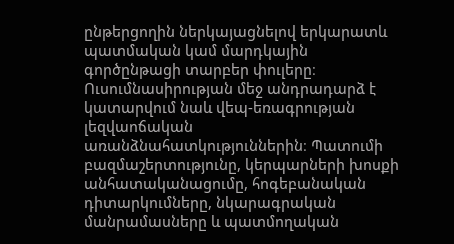ընթերցողին ներկայացնելով երկարատև պատմական կամ մարդկային գործընթացի տարբեր փուլերը։ Ուսումնասիրության մեջ անդրադարձ է կատարվում նաև վեպ-եռագրության լեզվաոճական առանձնահատկություններին։ Պատումի բազմաշերտությունը, կերպարների խոսքի անհատականացումը, հոգեբանական դիտարկումները, նկարագրական մանրամասները և պատմողական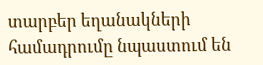տարբեր եղանակների համադրումը նպաստում են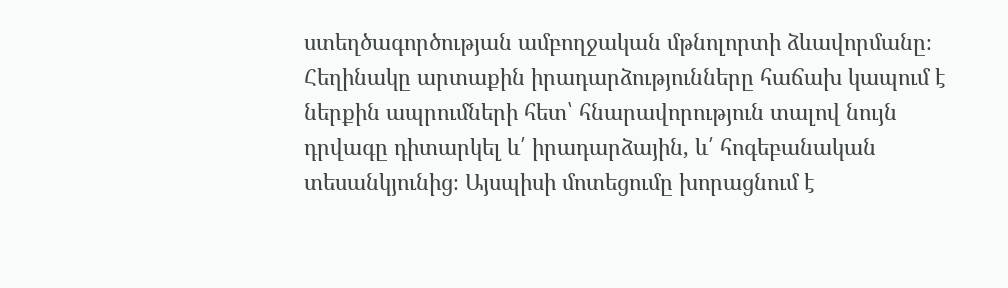ստեղծագործության ամբողջական մթնոլորտի ձևավորմանը։ Հեղինակը արտաքին իրադարձությունները հաճախ կապում է ներքին ապրումների հետ՝ հնարավորություն տալով նույն դրվագը դիտարկել և՛ իրադարձային, և՛ հոգեբանական տեսանկյունից։ Այսպիսի մոտեցումը խորացնում է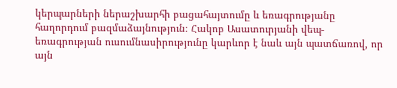կերպարների ներաշխարհի բացահայտումը և եռագրությանը հաղորդում բազմաձայնություն։ Հակոբ Ասատուրյանի վեպ-եռագրության ուսումնասիրությունը կարևոր է նաև այն պատճառով, որ այն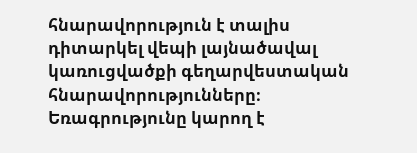հնարավորություն է տալիս դիտարկել վեպի լայնածավալ կառուցվածքի գեղարվեստական հնարավորությունները։ Եռագրությունը կարող է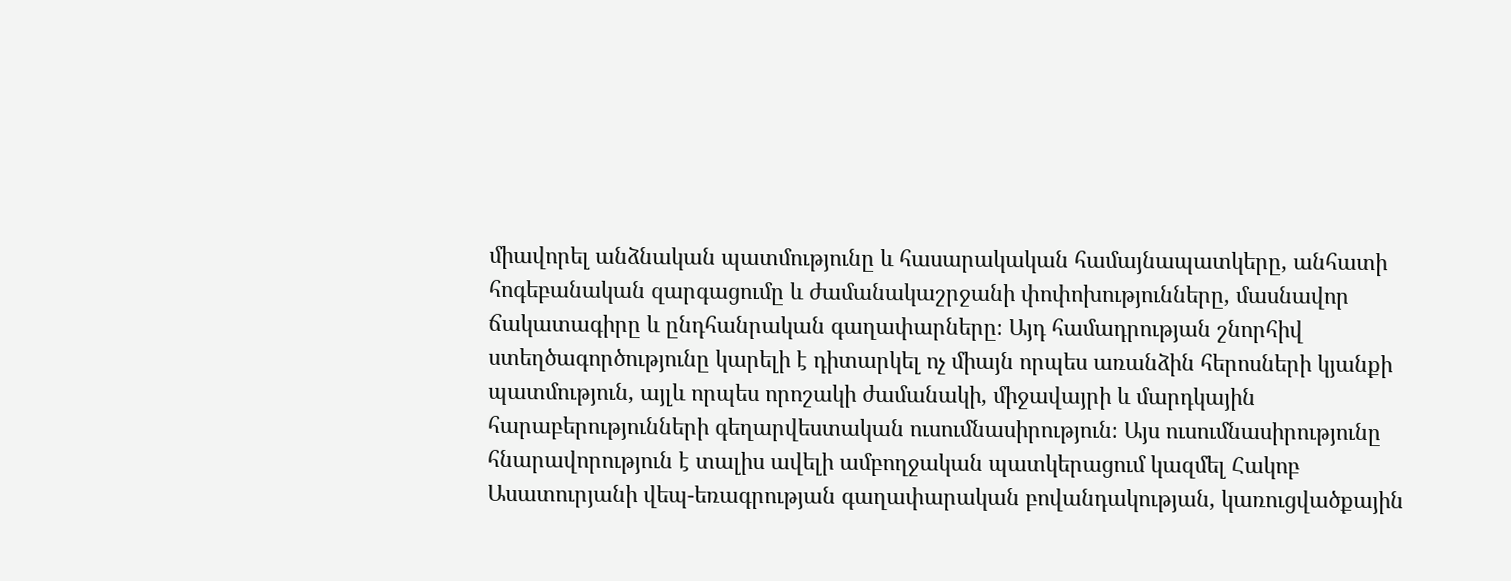միավորել անձնական պատմությունը և հասարակական համայնապատկերը, անհատի հոգեբանական զարգացումը և ժամանակաշրջանի փոփոխությունները, մասնավոր ճակատագիրը և ընդհանրական գաղափարները։ Այդ համադրության շնորհիվ ստեղծագործությունը կարելի է դիտարկել ոչ միայն որպես առանձին հերոսների կյանքի պատմություն, այլև որպես որոշակի ժամանակի, միջավայրի և մարդկային հարաբերությունների գեղարվեստական ուսումնասիրություն։ Այս ուսումնասիրությունը հնարավորություն է տալիս ավելի ամբողջական պատկերացում կազմել Հակոբ Ասատուրյանի վեպ-եռագրության գաղափարական բովանդակության, կառուցվածքային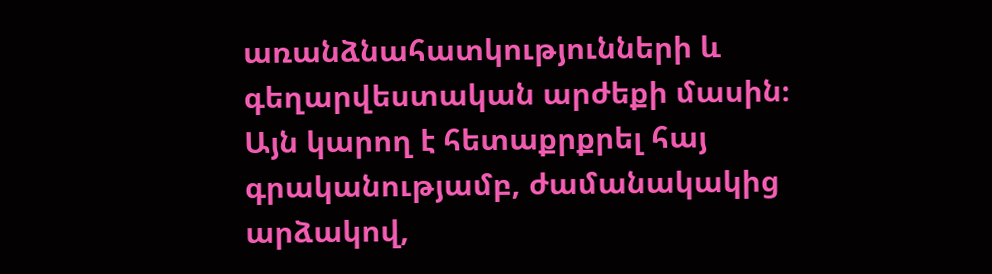առանձնահատկությունների և գեղարվեստական արժեքի մասին։ Այն կարող է հետաքրքրել հայ գրականությամբ, ժամանակակից արձակով,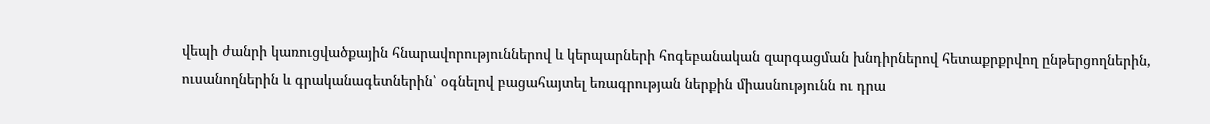վեպի ժանրի կառուցվածքային հնարավորություններով և կերպարների հոգեբանական զարգացման խնդիրներով հետաքրքրվող ընթերցողներին, ուսանողներին և գրականագետներին՝ օգնելով բացահայտել եռագրության ներքին միասնությունն ու դրա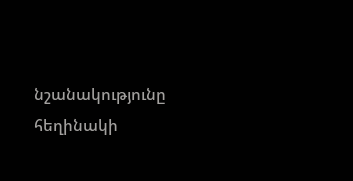նշանակությունը հեղինակի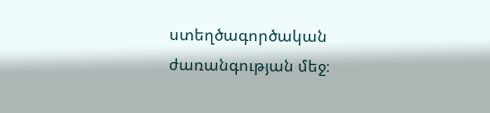ստեղծագործական ժառանգության մեջ։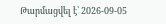Թարմացվել է՝ 2026-09-05